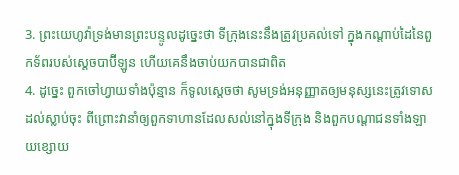3. ព្រះយេហូវ៉ាទ្រង់មានព្រះបន្ទូលដូច្នេះថា ទីក្រុងនេះនឹងត្រូវប្រគល់ទៅ ក្នុងកណ្តាប់ដៃនៃពួកទ័ពរបស់ស្តេចបាប៊ីឡូន ហើយគេនឹងចាប់យកបានជាពិត
4. ដូច្នេះ ពួកចៅហ្វាយទាំងប៉ុន្មាន ក៏ទូលស្តេចថា សូមទ្រង់អនុញ្ញាតឲ្យមនុស្សនេះត្រូវទោសដល់ស្លាប់ចុះ ពីព្រោះវានាំឲ្យពួកទាហានដែលសល់នៅក្នុងទីក្រុង និងពួកបណ្តាជនទាំងឡាយខ្សោយ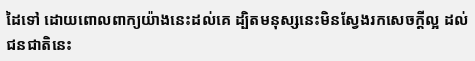ដៃទៅ ដោយពោលពាក្យយ៉ាងនេះដល់គេ ដ្បិតមនុស្សនេះមិនស្វែងរកសេចក្តីល្អ ដល់ជនជាតិនេះ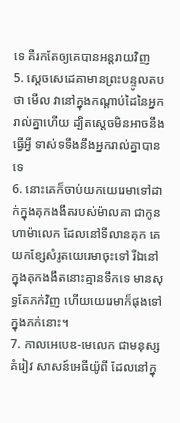ទេ គឺរកតែឲ្យគេបានអន្តរាយវិញ
5. ស្តេចសេដេគាមានព្រះបន្ទូលតបថា មើល វានៅក្នុងកណ្តាប់ដៃនៃអ្នករាល់គ្នាហើយ ដ្បិតស្តេចមិនអាចនឹងធ្វើអ្វី ទាស់ទទឹងនឹងអ្នករាល់គ្នាបានទេ
6. នោះគេក៏ចាប់យកយេរេមាទៅដាក់ក្នុងគុកងងឹតរបស់ម៉ាលគា ជាកូនហាម៉ាលេក ដែលនៅទីលានគុក គេយកខ្សែសំរូតយេរេមាចុះទៅ រីឯនៅក្នុងគុកងងឹតនោះគ្មានទឹកទេ មានសុទ្ធតែភក់វិញ ហើយយេរេមាក៏ផុងទៅក្នុងភក់នោះ។
7. កាលអេបេឌ-មេលេក ជាមនុស្សគំរៀវ សាសន៍អេធីយ៉ូពី ដែលនៅក្នុ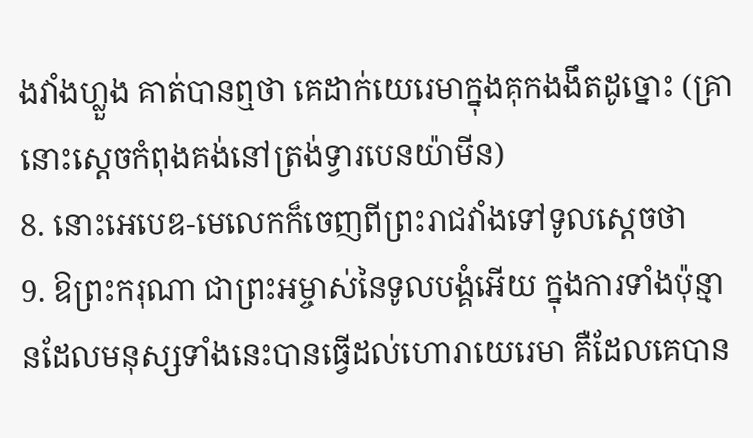ងវាំងហ្លួង គាត់បានឮថា គេដាក់យេរេមាក្នុងគុកងងឹតដូច្នោះ (គ្រានោះស្តេចកំពុងគង់នៅត្រង់ទ្វារបេនយ៉ាមីន)
8. នោះអេបេឌ-មេលេកក៏ចេញពីព្រះរាជវាំងទៅទូលស្តេចថា
9. ឱព្រះករុណា ជាព្រះអម្ចាស់នៃទូលបង្គំអើយ ក្នុងការទាំងប៉ុន្មានដែលមនុស្សទាំងនេះបានធ្វើដល់ហោរាយេរេមា គឺដែលគេបាន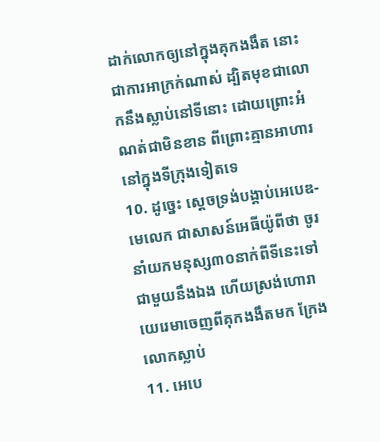ដាក់លោកឲ្យនៅក្នុងគុកងងឹត នោះជាការអាក្រក់ណាស់ ដ្បិតមុខជាលោកនឹងស្លាប់នៅទីនោះ ដោយព្រោះអំណត់ជាមិនខាន ពីព្រោះគ្មានអាហារនៅក្នុងទីក្រុងទៀតទេ
10. ដូច្នេះ ស្តេចទ្រង់បង្គាប់អេបេឌ-មេលេក ជាសាសន៍អេធីយ៉ូពីថា ចូរនាំយកមនុស្ស៣០នាក់ពីទីនេះទៅជាមួយនឹងឯង ហើយស្រង់ហោរាយេរេមាចេញពីគុកងងឹតមក ក្រែងលោកស្លាប់
11. អេបេ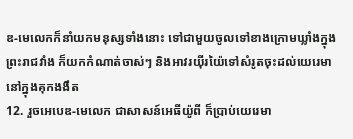ឌ-មេលេកក៏នាំយកមនុស្សទាំងនោះ ទៅជាមួយចូលទៅខាងក្រោមឃ្លាំងក្នុងព្រះរាជវាំង ក៏យកកំណាត់ចាស់ៗ និងអាវរយ៉ីរយ៉ៃទៅសំរូតចុះដល់យេរេមានៅក្នុងគុកងងឹត
12. រួចអេបេឌ-មេលេក ជាសាសន៍អេធីយ៉ូពី ក៏ប្រាប់យេរេមា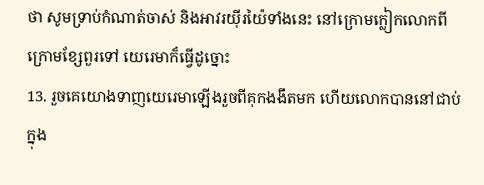ថា សូមទ្រាប់កំណាត់ចាស់ និងអាវរយ៉ីរយ៉ៃទាំងនេះ នៅក្រោមក្លៀកលោកពីក្រោមខ្សែពួរទៅ យេរេមាក៏ធ្វើដូច្នោះ
13. រួចគេយោងទាញយេរេមាឡើងរួចពីគុកងងឹតមក ហើយលោកបាននៅជាប់ក្នុង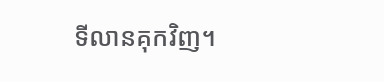ទីលានគុកវិញ។